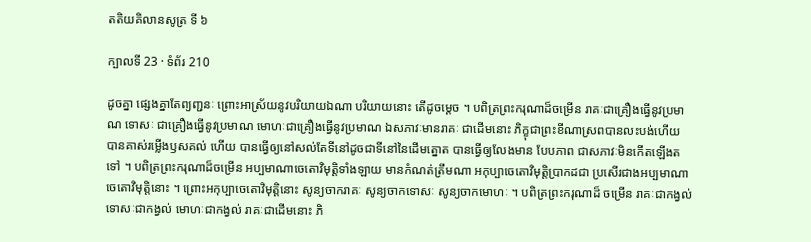តតិយគិលានសូត្រ ទី ៦

ក្បាលទី 23 · ទំព័រ 210

ដូចគ្នា ផ្សេងគ្នាតែព្យញ្ជនៈ ព្រោះអាស្រ័យនូវបរិយាយឯណា បរិយាយនោះ តើដូចម្តេច ។ បពិត្រព្រះករុណាដ៏ចម្រើន រាគៈជាគ្រឿងធ្វើនូវប្រមាណ ទោសៈ ជាគ្រឿងធ្វើនូវប្រមាណ មោហៈជាគ្រឿងធ្វើនូវប្រមាណ ឯសភាវៈមានរាគៈ ជាដើមនោះ ភិក្ខុជាព្រះខីណាស្រពបានលះបង់ហើយ បានគាស់រម្លើងឫសគល់ ហើយ បានធ្វើឲ្យនៅសល់តែទីនៅដូចជាទីនៅនៃដើមត្នោត បានធ្វើឲ្យលែងមាន បែបភាព ជាសភាវៈមិនកើតឡើងតទៅ ។ បពិត្រព្រះករុណាដ៏ចម្រើន អប្បមាណាចេតោវិមុត្តិទាំងឡាយ មានកំណត់ត្រឹមណា អកុប្បាចេតោវិមុត្តិប្រាកដជា ប្រសើរជាងអប្បមាណាចេតោវិមុត្តិនោះ ។ ព្រោះអកុប្បាចេតោវិមុត្តិនោះ សូន្យចាករាគៈ សូន្យចាកទោសៈ សូន្យចាកមោហៈ ។ បពិត្រព្រះករុណាដ៏ ចម្រើន រាគៈជាកង្វល់ ទោសៈជាកង្វល់ មោហៈជាកង្វល់ រាគៈជាដើមនោះ ភិ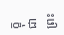ក្ខុជាព្រះ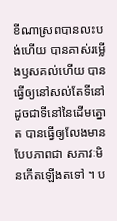ខីណាស្រពបានលះបង់ហើយ បានគាស់រម្លើងឫសគល់ហើយ បាន ធ្វើឲ្យនៅសល់តែទីនៅដូចជាទីនៅនៃដើមត្នោត បានធ្វើឲ្យលែងមានបែបភាពជា សភាវៈមិនកើតឡើងតទៅ ។ ប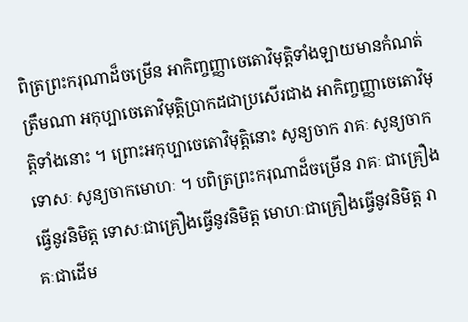ពិត្រព្រះករុណាដ៏ចម្រើន អាកិញ្ចញ្ញាចេតោវិមុត្តិទាំងឡាយមានកំណត់ត្រឹមណា អកុប្បាចេតោវិមុត្តិប្រាកដជាប្រសើរជាង អាកិញ្ចញ្ញាចេតោវិមុត្តិទាំងនោះ ។ ព្រោះអកុប្បាចេតោវិមុត្តិនោះ សូន្យចាក រាគៈ សូន្យចាកទោសៈ សូន្យចាកមោហៈ ។ បពិត្រព្រះករុណាដ៏ចម្រើន រាគៈ ជាគ្រឿងធ្វើនូវនិមិត្ត ទោសៈជាគ្រឿងធ្វើនូវនិមិត្ត មោហៈជាគ្រឿងធ្វើនូវនិមិត្ត រាគៈជាដើម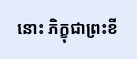នោះ ភិក្ខុជាព្រះខី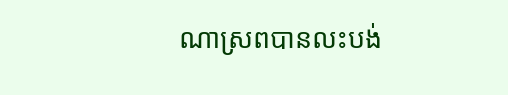ណាស្រពបានលះបង់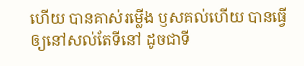ហើយ បានគាស់រម្លើង ឫសគល់ហើយ បានធ្វើឲ្យនៅសល់តែទីនៅ ដូចជាទី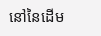នៅនៃដើម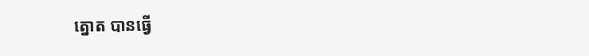ត្នោត បានធ្វើ